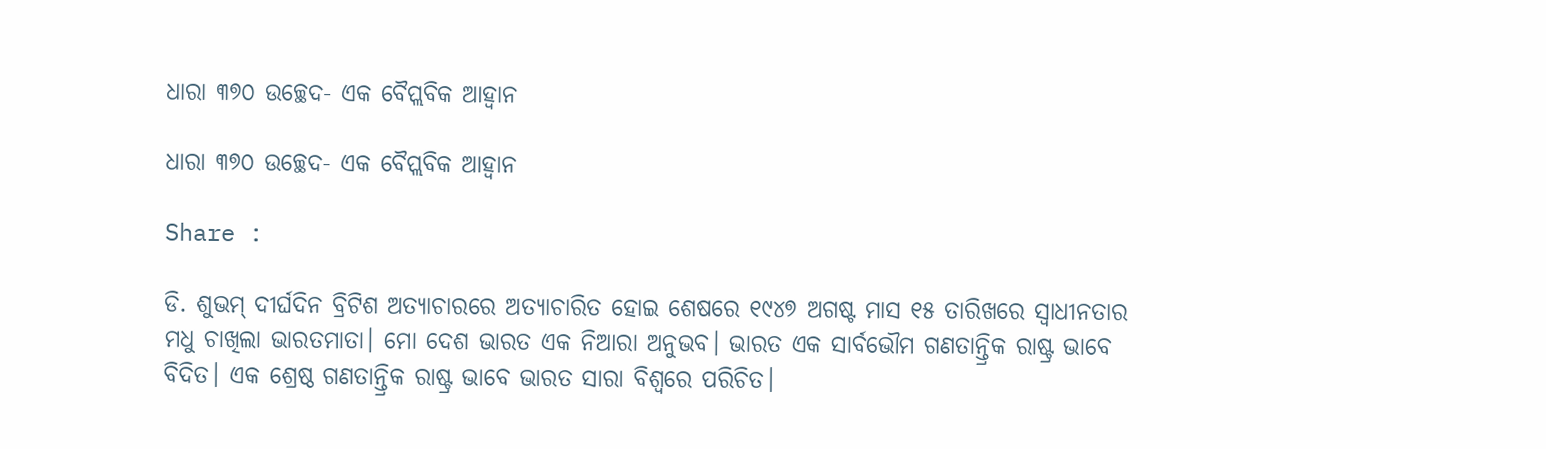ଧାରା ୩୭୦ ଉଚ୍ଛେଦ- ଏକ ବୈପ୍ଲବିକ ଆହ୍ୱାନ

ଧାରା ୩୭୦ ଉଚ୍ଛେଦ- ଏକ ବୈପ୍ଲବିକ ଆହ୍ୱାନ

Share :

ଡି. ଶୁଭମ୍ ଦୀର୍ଘଦିନ ବ୍ରିଟିଶ ଅତ୍ୟାଚାରରେ ଅତ୍ୟାଚାରିତ ହୋଇ ଶେଷରେ ୧୯୪୭ ଅଗଷ୍ଟ ମାସ ୧୫ ତାରିଖରେ ସ୍ୱାଧୀନତାର ମଧୁ ଚାଖିଲା ଭାରତମାତା। ମୋ ଦେଶ ଭାରତ ଏକ ନିଆରା ଅନୁଭବ। ଭାରତ ଏକ ସାର୍ବଭୌମ ଗଣତାନ୍ତ୍ରିକ ରାଷ୍ଟ୍ର ଭାବେ ବିଦିତ। ଏକ ଶ୍ରେଷ୍ଠ ଗଣତାନ୍ତ୍ରିକ ରାଷ୍ଟ୍ର ଭାବେ ଭାରତ ସାରା ବିଶ୍ବରେ ପରିଚିତ।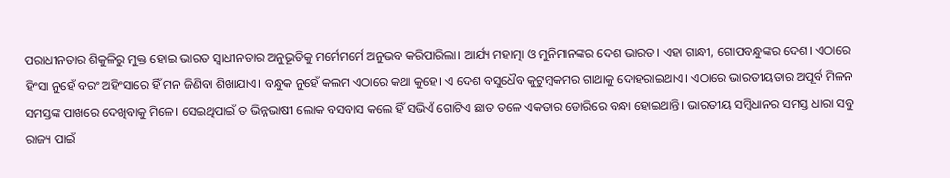ପରାଧୀନତାର ଶିକୁଳିରୁ ମୁକ୍ତ ହୋଇ ଭାରତ ସ୍ୱାଧୀନତାର ଅନୁଭୂତିକୁ ମର୍ମେମର୍ମେ ଅନୁଭବ କରିପାରିଲା। ଆର୍ଯ୍ୟ ମହାତ୍ମା ଓ ମୁନିମାନଙ୍କର ଦେଶ ଭାରତ। ଏହା ଗାନ୍ଧୀ, ଗୋପବନ୍ଧୁଙ୍କର ଦେଶ। ଏଠାରେ ହିଂସା ନୁହେଁ ବରଂ ଅହିଂସାରେ ହିଁ ମନ ଜିଣିବା ଶିଖାଯାଏ। ବନ୍ଧୁକ ନୁହେଁ କଲମ ଏଠାରେ କଥା କୁହେ। ଏ ଦେଶ ବସୁଧୈବ କୁଟୁମ୍ୱକମର ଗାଥାକୁ ଦୋହରାଇଥାଏ। ଏଠାରେ ଭାରତୀୟତାର ଅପୂର୍ବ ମିଳନ ସମସ୍ତଙ୍କ ପାଖରେ ଦେଖିବାକୁ ମିଳେ। ସେଇଥିପାଇଁ ତ ଭିନ୍ନଭାଷୀ ଲୋକ ବସବାସ କଲେ ହିଁ ସଭିଏଁ ଗୋଟିଏ ଛାତ ତଳେ ଏକତାର ଡୋରିରେ ବନ୍ଧା ହୋଇଥାନ୍ତି। ଭାରତୀୟ ସମ୍ୱିଧାନର ସମସ୍ତ ଧାରା ସବୁ ରାଜ୍ୟ ପାଇଁ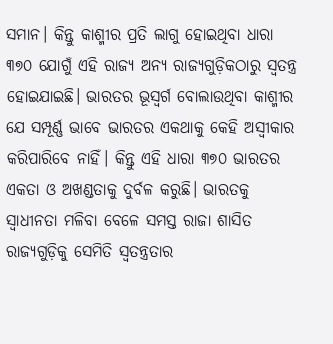ସମାନ। କିନ୍ତୁ କାଶ୍ମୀର ପ୍ରତି ଲାଗୁ ହୋଇଥିବା ଧାରା ୩୭୦ ଯୋଗୁଁ ଏହି ରାଜ୍ୟ ଅନ୍ୟ ରାଜ୍ୟଗୁଡ଼ିକଠାରୁ ସ୍ବତନ୍ତ୍ର ହୋଇଯାଇଛି। ଭାରତର ଭୂସ୍ୱର୍ଗ ବୋଲାଉଥିବା କାଶ୍ମୀର ଯେ ସମ୍ପୂର୍ଣ୍ଣ ଭାବେ ଭାରତର ଏକଥାକୁ କେହି ଅସ୍ୱୀକାର କରିପାରିବେ ନାହିଁ। କିନ୍ତୁ ଏହି ଧାରା ୩୭୦ ଭାରତର ଏକତା ଓ ଅଖଣ୍ଡତାକୁ ଦୁର୍ବଳ କରୁଛି। ଭାରତକୁ ସ୍ୱାଧୀନତା ମଳିବା ବେଳେ ସମସ୍ତ ରାଜା ଶାସିତ ରାଜ୍ୟଗୁଡ଼ିକୁ ସେମିତି ସ୍ୱତନ୍ତ୍ରତାର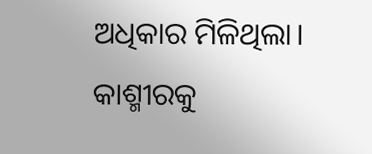ଅଧିକାର ମିଳିଥିଲା। କାଶ୍ମୀରକୁ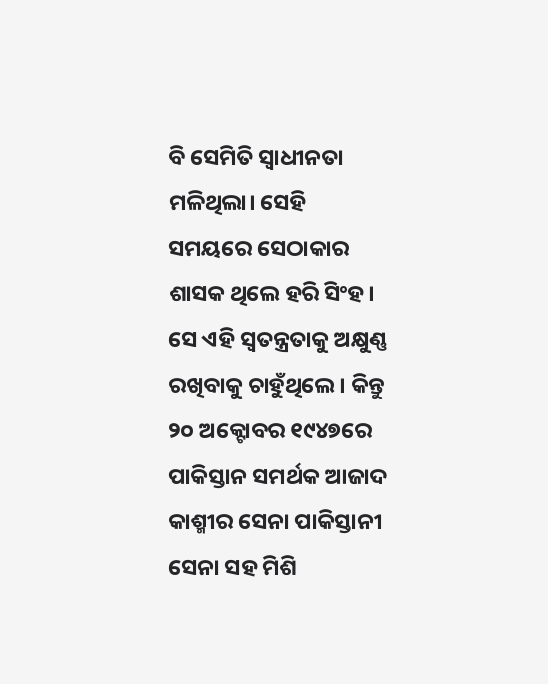ବି ସେମିତି ସ୍ୱାଧୀନତା ମଳିଥିଲା। ସେହି ସମୟରେ ସେଠାକାର ଶାସକ ଥିଲେ ହରି ସିଂହ। ସେ ଏହି ସ୍ୱତନ୍ତ୍ରତାକୁ ଅକ୍ଷୁଣ୍ଣ ରଖିବାକୁ ଚାହୁଁଥିଲେ। କିନ୍ତୁ ୨୦ ଅକ୍ଟୋବର ୧୯୪୭ରେ ପାକିସ୍ତାନ ସମର୍ଥକ ଆଜାଦ କାଶ୍ମୀର ସେନା ପାକିସ୍ତାନୀ ସେନା ସହ ମିଶି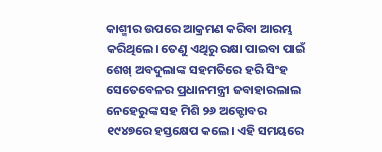କାଶ୍ମୀର ଉପରେ ଆକ୍ରମଣ କରିବା ଆରମ୍ଭ କରିଥିଲେ। ତେଣୁ ଏଥିରୁ ରକ୍ଷା ପାଇବା ପାଇଁ ଶେଖ୍ ଅବଦୁଲାଙ୍କ ସହମତିରେ ହରି ସିଂହ ସେତେବେଳର ପ୍ରଧାନମନ୍ତ୍ରୀ ଜବାହାରଲାଲ ନେହେରୁଙ୍କ ସହ ମିଶି ୨୬ ଅକ୍ଟୋବର ୧୯୪୭ରେ ହସ୍ତକ୍ଷେପ କଲେ। ଏହି ସମୟରେ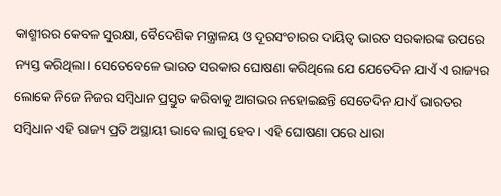କାଶ୍ମୀରର କେବଳ ସୁରକ୍ଷା, ବୈଦେଶିକ ମନ୍ତ୍ରାଳୟ ଓ ଦୂରସଂଚାରର ଦାୟିତ୍ୱ ଭାରତ ସରକାରଙ୍କ ଉପରେ ନ୍ୟସ୍ତ କରିଥିଲା। ସେତେବେଳେ ଭାରତ ସରକାର ଘୋଷଣା କରିଥିଲେ ଯେ ଯେତେଦିନ ଯାଏଁ ଏ ରାଜ୍ୟର ଲୋକେ ନିଜେ ନିଜର ସମ୍ୱିଧାନ ପ୍ରସ୍ତୁତ କରିବାକୁ ଆଗଭର ନହୋଇଛନ୍ତି ସେତେଦିନ ଯାଏଁ ଭାରତର ସମ୍ୱିଧାନ ଏହି ରାଜ୍ୟ ପ୍ରତି ଅସ୍ଥାୟୀ ଭାବେ ଲାଗୁ ହେବ। ଏହି ଘୋଷଣା ପରେ ଧାରା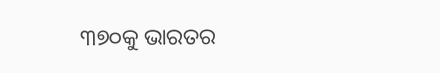୩୭୦କୁ ଭାରତର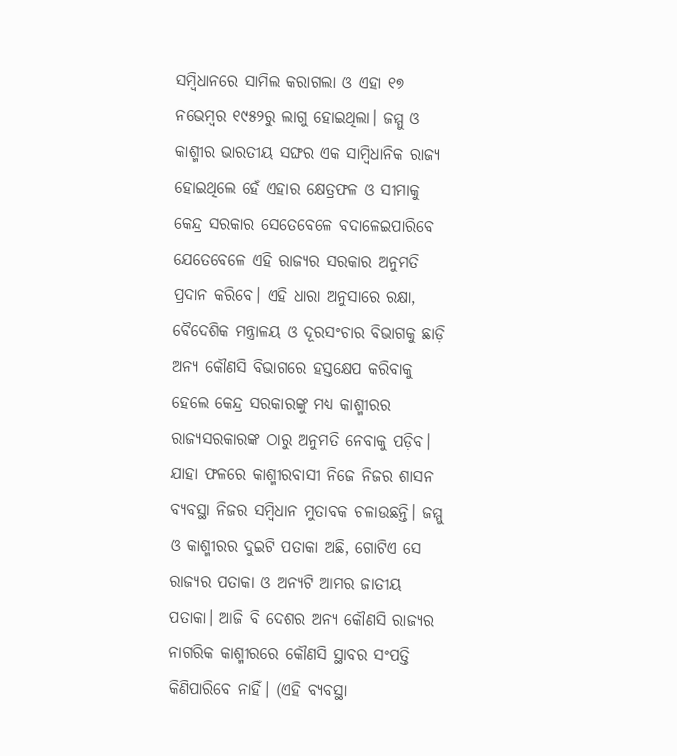ସମ୍ୱିଧାନରେ ସାମିଲ କରାଗଲା ଓ ଏହା ୧୭ ନଭେମ୍ୱର ୧୯୫୨ରୁ ଲାଗୁ ହୋଇଥିଲା। ଜମ୍ମୁ ଓ କାଶ୍ମୀର ଭାରତୀୟ ସଙ୍ଘର ଏକ ସାମ୍ୱିଧାନିକ ରାଜ୍ୟ ହୋଇଥିଲେ ହେଁ ଏହାର କ୍ଷେତ୍ରଫଳ ଓ ସୀମାକୁ କେନ୍ଦ୍ର ସରକାର ସେତେବେଳେ ବଦାଳେଇପାରିବେ ଯେତେବେଳେ ଏହି ରାଜ୍ୟର ସରକାର ଅନୁମତି ପ୍ରଦାନ କରିବେ। ଏହି ଧାରା ଅନୁସାରେ ରକ୍ଷା, ବୈଦେଶିକ ମନ୍ତ୍ରାଳୟ ଓ ଦୂରସଂଚାର ବିଭାଗକୁ ଛାଡ଼ି ଅନ୍ୟ କୌଣସି ବିଭାଗରେ ହସ୍ତକ୍ଷେପ କରିବାକୁ ହେଲେ କେନ୍ଦ୍ର ସରକାରଙ୍କୁ ମଧ୍ୟ କାଶ୍ମୀରର ରାଜ୍ୟସରକାରଙ୍କ ଠାରୁ ଅନୁମତି ନେବାକୁ ପଡ଼ିବ। ଯାହା ଫଳରେ କାଶ୍ମୀରବାସୀ ନିଜେ ନିଜର ଶାସନ ବ୍ୟବସ୍ଥା ନିଜର ସମ୍ୱିଧାନ ମୁତାବକ ଚଳାଉଛନ୍ତି। ଜମ୍ମୁ ଓ କାଶ୍ମୀରର ଦୁଇଟି ପତାକା ଅଛି, ଗୋଟିଏ ସେ ରାଜ୍ୟର ପତାକା ଓ ଅନ୍ୟଟି ଆମର ଜାତୀୟ ପତାକା। ଆଜି ବି ଦେଶର ଅନ୍ୟ କୌଣସି ରାଜ୍ୟର ନାଗରିକ କାଶ୍ମୀରରେ କୌଣସି ସ୍ଥାବର ସଂପତ୍ତି କିଣିପାରିବେ ନାହିଁ। (ଏହି ବ୍ୟବସ୍ଥା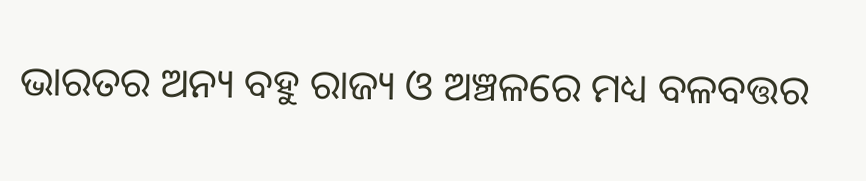ଭାରତର ଅନ୍ୟ ବହୁ ରାଜ୍ୟ ଓ ଅଞ୍ଚଳରେ ମଧ୍ୟ ବଳବତ୍ତର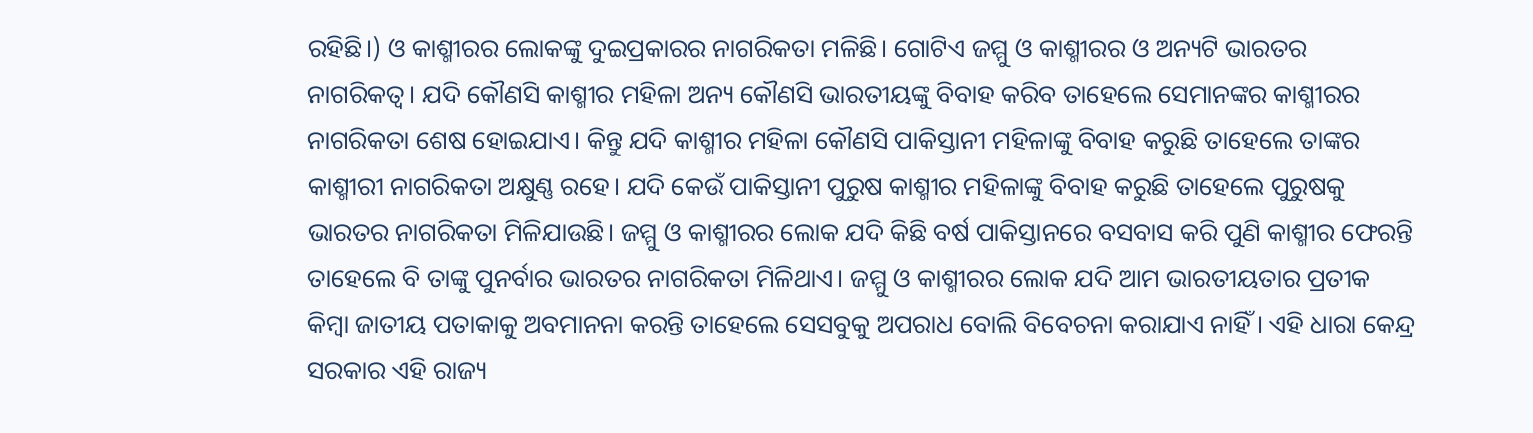ରହିଛି।) ଓ କାଶ୍ମୀରର ଲୋକଙ୍କୁ ଦୁଇପ୍ରକାରର ନାଗରିକତା ମଳିଛି। ଗୋଟିଏ ଜମ୍ମୁ ଓ କାଶ୍ମୀରର ଓ ଅନ୍ୟଟି ଭାରତର ନାଗରିକତ୍ୱ। ଯଦି କୌଣସି କାଶ୍ମୀର ମହିଳା ଅନ୍ୟ କୌଣସି ଭାରତୀୟଙ୍କୁ ବିବାହ କରିବ ତାହେଲେ ସେମାନଙ୍କର କାଶ୍ମୀରର ନାଗରିକତା ଶେଷ ହୋଇଯାଏ। କିନ୍ତୁ ଯଦି କାଶ୍ମୀର ମହିଳା କୌଣସି ପାକିସ୍ତାନୀ ମହିଳାଙ୍କୁ ବିବାହ କରୁଛି ତାହେଲେ ତାଙ୍କର କାଶ୍ମୀରୀ ନାଗରିକତା ଅକ୍ଷୁଣ୍ଣ ରହେ। ଯଦି କେଉଁ ପାକିସ୍ତାନୀ ପୁରୁଷ କାଶ୍ମୀର ମହିଳାଙ୍କୁ ବିବାହ କରୁଛି ତାହେଲେ ପୁରୁଷକୁ ଭାରତର ନାଗରିକତା ମିଳିଯାଉଛି। ଜମ୍ମୁ ଓ କାଶ୍ମୀରର ଲୋକ ଯଦି କିଛି ବର୍ଷ ପାକିସ୍ତାନରେ ବସବାସ କରି ପୁଣି କାଶ୍ମୀର ଫେରନ୍ତି ତାହେଲେ ବି ତାଙ୍କୁ ପୁନର୍ବାର ଭାରତର ନାଗରିକତା ମିଳିଥାଏ। ଜମ୍ମୁ ଓ କାଶ୍ମୀରର ଲୋକ ଯଦି ଆମ ଭାରତୀୟତାର ପ୍ରତୀକ କିମ୍ୱା ଜାତୀୟ ପତାକାକୁ ଅବମାନନା କରନ୍ତି ତାହେଲେ ସେସବୁକୁ ଅପରାଧ ବୋଲି ବିବେଚନା କରାଯାଏ ନାହିଁ। ଏହି ଧାରା କେନ୍ଦ୍ର ସରକାର ଏହି ରାଜ୍ୟ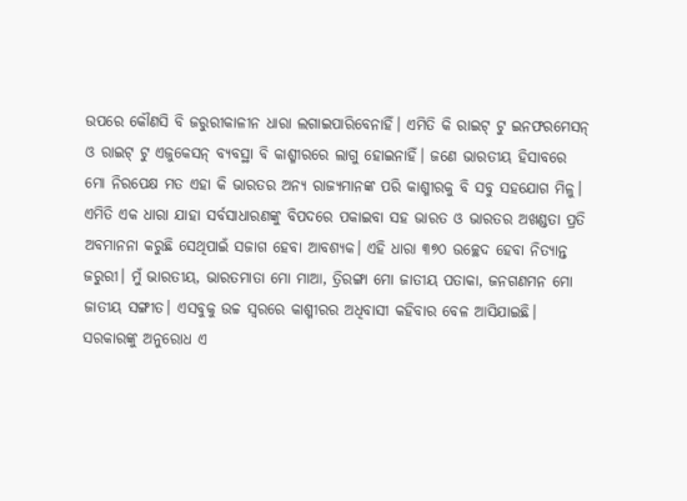ଉପରେ କୌଣସି ବି ଜରୁରୀକାଳୀନ ଧାରା ଲଗାଇପାରିବେନାହିଁ। ଏମିତି କି ରାଇଟ୍ ଟୁ ଇନଫରମେସନ୍ ଓ ରାଇଟ୍ ଟୁ ଏଜୁକେସନ୍ ବ୍ୟବସ୍ଥା ବି କାଶ୍ମୀରରେ ଲାଗୁ ହୋଇନାହିଁ। ଜଣେ ଭାରତୀୟ ହିସାବରେ ମୋ ନିରପେକ୍ଷ ମତ ଏହା କି ଭାରତର ଅନ୍ୟ ରାଜ୍ୟମାନଙ୍କ ପରି କାଶ୍ମୀରକୁ ବି ସବୁ ସହଯୋଗ ମିଳୁ। ଏମିତି ଏକ ଧାରା ଯାହା ସର୍ବସାଧାରଣଙ୍କୁ ବିପଦରେ ପକାଇବା ସହ ଭାରତ ଓ ଭାରତର ଅଖଣ୍ଡତା ପ୍ରତି ଅବମାନନା କରୁଛି ସେଥିପାଇଁ ସଜାଗ ହେବା ଆବଶ୍ୟକ। ଏହି ଧାରା ୩୭୦ ଉଚ୍ଛେଦ ହେବା ନିତ୍ୟାନ୍ତ ଜରୁରୀ। ମୁଁ ଭାରତୀୟ, ଭାରତମାତା ମୋ ମାଆ, ତ୍ରିରଙ୍ଗା ମୋ ଜାତୀୟ ପତାକା, ଜନଗଣମନ ମୋ ଜାତୀୟ ସଙ୍ଗୀତ। ଏସବୁକୁ ଉଚ୍ଚ ସ୍ୱରରେ କାଶ୍ମୀରର ଅଧିବାସୀ କହିବାର ବେଳ ଆସିଯାଇଛି। ସରକାରଙ୍କୁ ଅନୁରୋଧ ଏ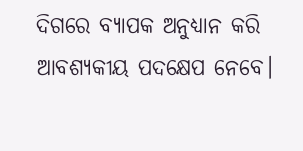ଦିଗରେ ବ୍ୟାପକ ଅନୁଧ୍ୟାନ କରି ଆବଶ୍ୟକୀୟ ପଦକ୍ଷେପ ନେବେ।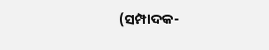(ସମ୍ପାଦକ-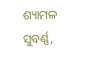ଶ୍ୟାମଳ ସୁବର୍ଣ୍ଣ,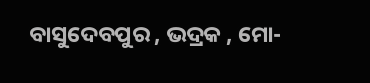ବାସୁଦେବପୁର , ଭଦ୍ରକ , ମୋ-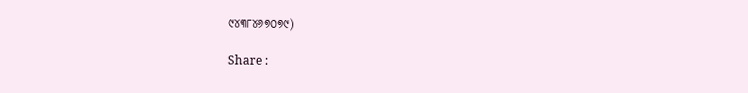୯୪୩୮୪୬୭୦୭୯)

Share :